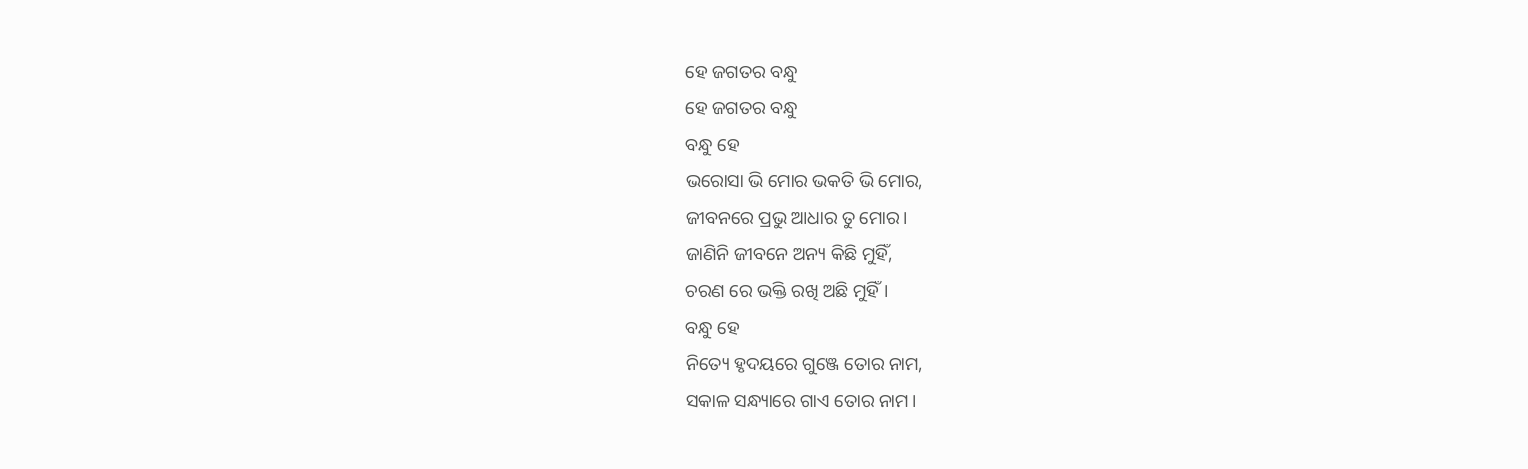ହେ ଜଗତର ବନ୍ଧୁ
ହେ ଜଗତର ବନ୍ଧୁ
ବନ୍ଧୁ ହେ
ଭରୋସା ଭି ମୋର ଭକତି ଭି ମୋର,
ଜୀବନରେ ପ୍ରଭୁ ଆଧାର ତୁ ମୋର।
ଜାଣିନି ଜୀବନେ ଅନ୍ୟ କିଛି ମୁହିଁ,
ଚରଣ ରେ ଭକ୍ତି ରଖି ଅଛି ମୁହିଁ।
ବନ୍ଧୁ ହେ
ନିତ୍ୟେ ହୃଦୟରେ ଗୁଞ୍ଜେ ତୋର ନାମ,
ସକାଳ ସନ୍ଧ୍ୟାରେ ଗାଏ ତୋର ନାମ।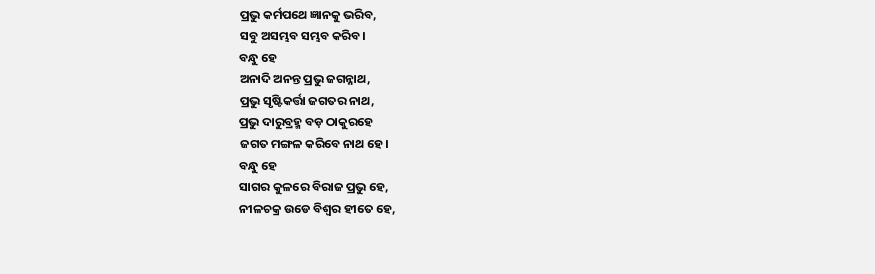ପ୍ରଭୁ କର୍ମପଥେ ଜ୍ଞାନକୁ ଭରିବ,
ସବୁ ଅସମ୍ଭବ ସମ୍ଭବ କରିବ।
ବନ୍ଧୁ ହେ
ଅନାଦି ଅନନ୍ତ ପ୍ରଭୁ ଜଗନ୍ନାଥ,
ପ୍ରଭୁ ସୃଷ୍ଟିକର୍ତ୍ତା ଜଗତର ନାଥ,
ପ୍ରଭୁ ଦାରୁବ୍ରହ୍ମ ବଡ଼ ଠାକୁରହେ
ଜଗତ ମଙ୍ଗଳ କରିବେ ନାଥ ହେ।
ବନ୍ଧୁ ହେ
ସାଗର କୁଳରେ ବିରାଜ ପ୍ରଭୁ ହେ,
ନୀଳଚକ୍ର ଉଡେ ବିଶ୍ବର ହୀତେ ହେ,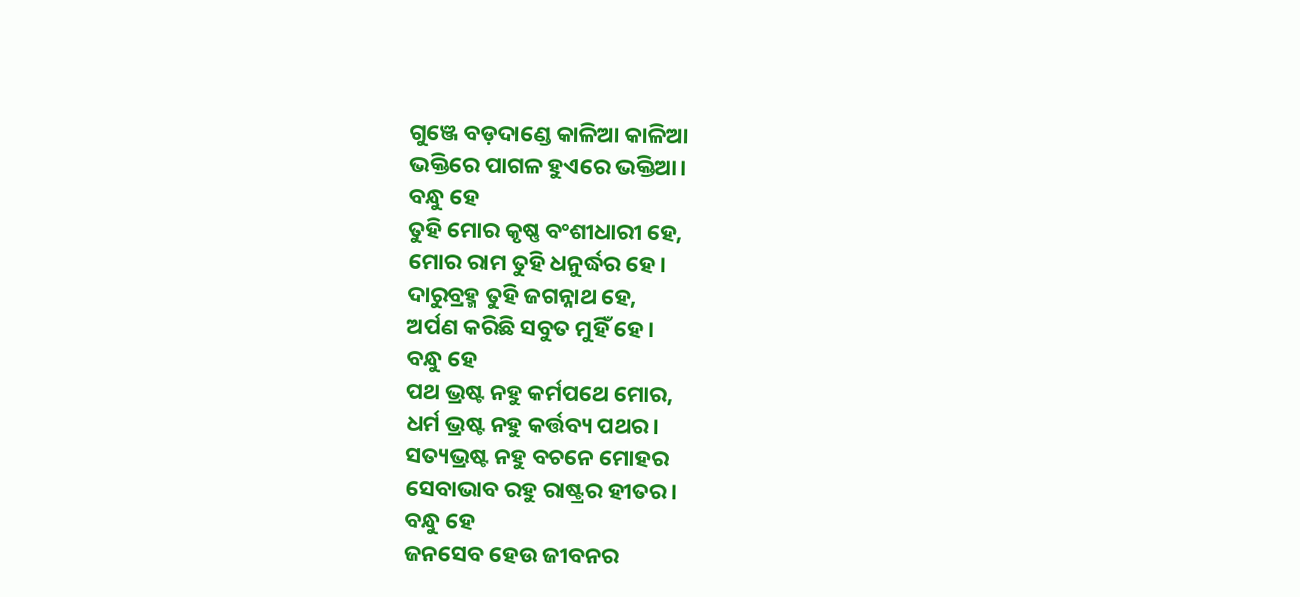ଗୁଞ୍ଜେ ବଡ଼ଦାଣ୍ଡେ କାଳିଆ କାଳିଆ
ଭକ୍ତିରେ ପାଗଳ ହୁଏରେ ଭକ୍ତିଆ।
ବନ୍ଧୁ ହେ
ତୁହି ମୋର କୃଷ୍ଣ ବଂଶୀଧାରୀ ହେ,
ମୋର ରାମ ତୁହି ଧନୁର୍ଦ୍ଧର ହେ।
ଦାରୁବ୍ରହ୍ମ ତୁହି ଜଗନ୍ନାଥ ହେ,
ଅର୍ପଣ କରିଛି ସବୁତ ମୁହିଁ ହେ।
ବନ୍ଧୁ ହେ
ପଥ ଭ୍ରଷ୍ଟ ନହୁ କର୍ମପଥେ ମୋର,
ଧର୍ମ ଭ୍ରଷ୍ଟ ନହୁ କର୍ତ୍ତବ୍ୟ ପଥର।
ସତ୍ୟଭ୍ରଷ୍ଟ ନହୁ ବଚନେ ମୋହର
ସେବାଭାବ ରହୁ ରାଷ୍ଟ୍ରର ହୀତର।
ବନ୍ଧୁ ହେ
ଜନସେବ ହେଉ ଜୀବନର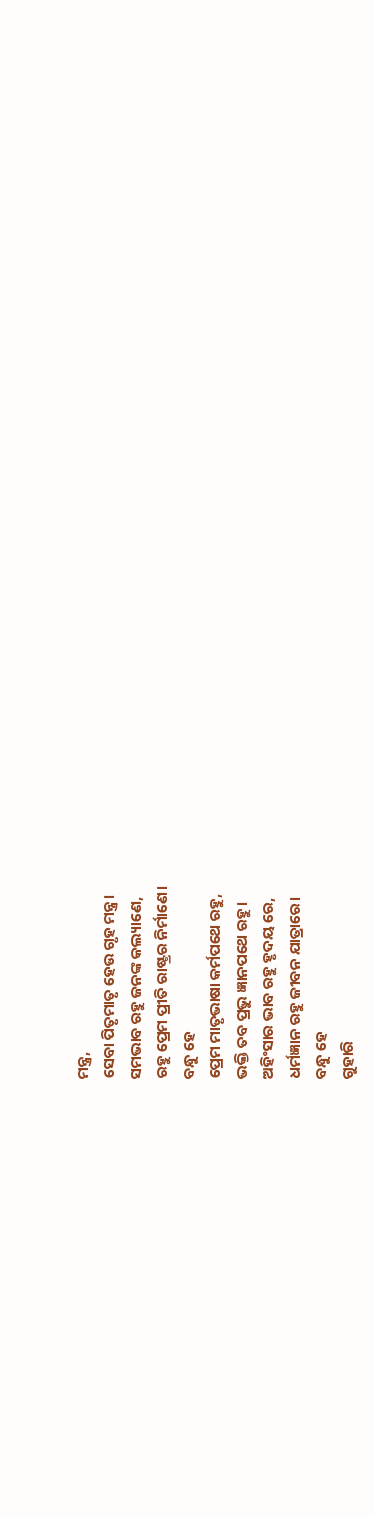ମନ୍ତ୍ର,
ସେବା ପିତୃମାତୃ ହେଉ ଗୃହ ମନ୍ତ୍ର।
ସମଭାବ ରହୁ ଜନଙ୍କ କଲ୍ୟାଣେ,
ରହୁ ପ୍ରେମ ପ୍ରୀତି ରାଷ୍ଟ୍ରର ନିର୍ମାଣେ।
ବନ୍ଧୁ ହେ
ପ୍ରେମ ମାତୃଭାଷା କର୍ମପଥେ ରହୁ,
ଭକ୍ତି ତବ ପ୍ରଭୁ ଜ୍ଞାନପଥେ ରହୁ।
ଅହିଂସାର ଭାବ ରହୁ ହୃଦୟ ରେ,
ଧର୍ମଜ୍ଞାନ ରହୁ ଜୀବନ ଯାତ୍ରାରେ।
ବନ୍ଧୁ ହେ
ଗୁହାରି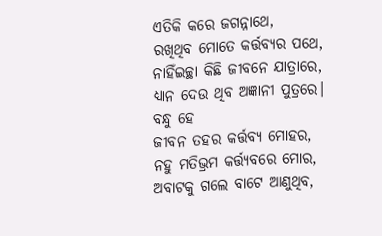ଏତିକି କରେ ଜଗନ୍ନାଥେ,
ରଖିଥିବ ମୋତେ କର୍ତ୍ତବ୍ୟର ପଥେ,
ନାହିଁଇଚ୍ଛା କିଛି ଜୀବନେ ଯାତ୍ରାରେ,
ଧ୍ୟାନ ଦେଉ ଥିବ ଅଜ୍ଞାନୀ ପୁତ୍ରରେ।
ବନ୍ଧୁ ହେ
ଜୀବନ ତହର କର୍ତ୍ତବ୍ୟ ମୋହର,
ନହୁ ମତିଭ୍ରମ କର୍ତ୍ତ୍ୟବରେ ମୋର,
ଅବାଟକୁ ଗଲେ ବାଟେ ଆଣୁଥିବ,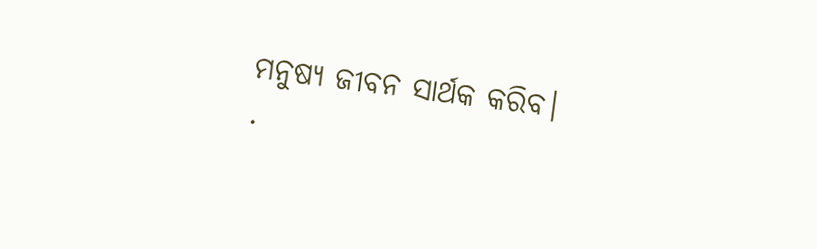ମନୁଷ୍ୟ ଜୀବନ ସାର୍ଥକ କରିବ।
.